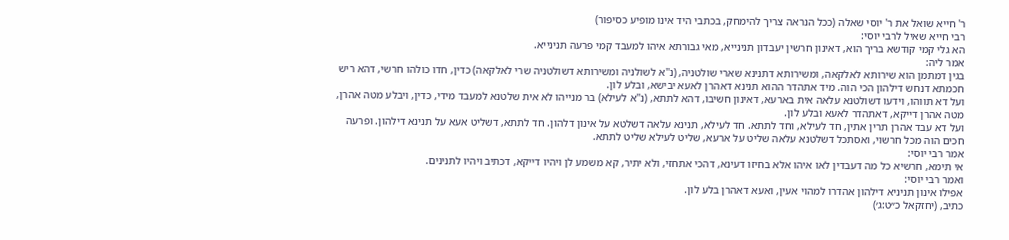ר' חייא שואל את ר' יוסי שאלה (ככל הנראה צריך להימחק, בכתבי היד אינו מופיע כסיפור)
רבי חייא שאיל לרבי יוסי:
הא גלי קמי קודשא בריך הוא, דאינון חרשין יעבדון תנינייא, מאי גבורתא איהו למעבד קמי פרעה תנינייא.
אמר ליה:
בגין דמתמן הוא שירותא לאלקאה, ומשירותא דתנינא שארי שולטניה, (נ''א לשולניה ומשירותא דשולטניה שרי לאלקאה) כדין, חדו כולהו חרשי, דהא ריש חכמתא דנחש דילהון הכי הוה. מיד אתהדר ההוא תנינא דאהרן לאעא יבישא, ובלע לון.
ועל דא תווהו, וידעו דשולטנא עלאה אית בארעא, דאינון חשיבו, דהא לתתא, (נ''א לעילא) בר מנייהו לא אית שלטנא למעבד מידי, כדין, ויבלע מטה אהרן, מטה אהרן דייקא, דאתהדר לאעא ובלע לון.
ועל דא עבד אהרן תרין אתין, חד לעילא, וחד לתתא. חד לעילא, תנינא עלאה דשלטא על אינון דלהון. חד לתתא, דשליט אעא על תנינא דילהון. ופרעה חכים הוה מכל חרשוי, ואסתכל דשלטנא עלאה שליט על ארעא, שליט לעילא שליט לתתא.
אמר רבי יוסי:
אי תימא, חרשיא כל מה דעבדין לאו איהו אלא בחיזו דעינא, דהכי אתחזי, ולא יתיר, קא משמע לן ויהיו דייקא, דכתיב ויהיו לתנינים.
ואמר רבי יוסי:
אפילו אינון תניניא דילהון אהדרו למהוי אעין, ואעא דאהרן בלע לון.
כתיב, (יחזקאל כ״ט:ג׳)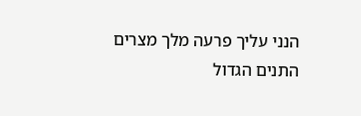הנני עליך פרעה מלך מצרים התנים הגדול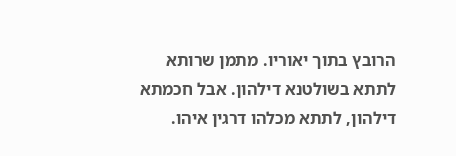הרובץ בתוך יאוריו. מתמן שרותא לתתא בשולטנא דילהון. אבל חכמתא דילהון, לתתא מכלהו דרגין איהו.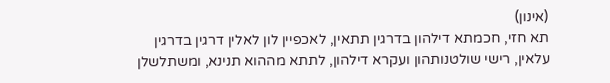(אינון)
תא חזי, חכמתא דילהון בדרגין תתאין, לאכפיין לון לאלין דרגין בדרגין עלאין, רישי שולטנותהון ועקרא דילהון, לתתא מההוא תנינא, ומשתלשלן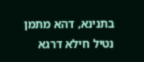בתנינא, דהא מתמן נטיל חילא דרגא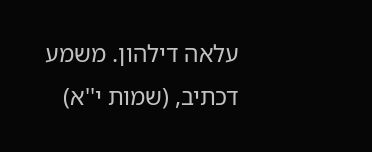עלאה דילהון. משמע דכתיב, (שמות י''א)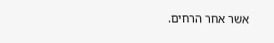אשר אחר הרחים.